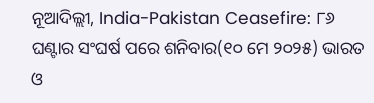ନୂଆଦିଲ୍ଲୀ, India-Pakistan Ceasefire: ୮୬ ଘଣ୍ଟାର ସଂଘର୍ଷ ପରେ ଶନିବାର(୧୦ ମେ ୨୦୨୫) ଭାରତ ଓ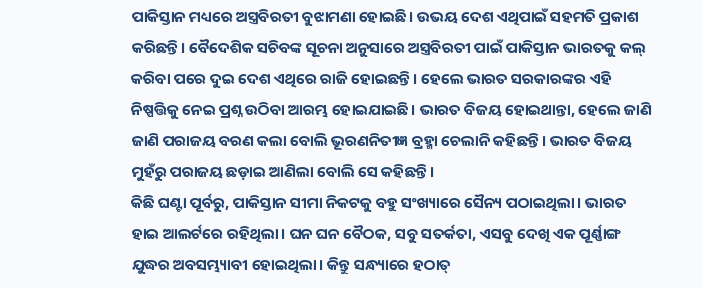ପାକିସ୍ତାନ ମଧ୍ୟରେ ଅସ୍ତ୍ରବିରତୀ ବୁଝାମଣା ହୋଇଛି। ଉଭୟ ଦେଶ ଏଥିପାଇଁ ସହମତି ପ୍ରକାଶ କରିଛନ୍ତି। ବୈଦେଶିକ ସଚିବଙ୍କ ସୂଚନା ଅନୁସାରେ ଅସ୍ତ୍ରବିରତୀ ପାଇଁ ପାକିସ୍ତାନ ଭାରତକୁ କଲ୍ କରିବା ପରେ ଦୁଇ ଦେଶ ଏଥିରେ ରାଜି ହୋଇଛନ୍ତି। ହେଲେ ଭାରତ ସରକାରଙ୍କର ଏହି ନିଷ୍ପତ୍ତିକୁ ନେଇ ପ୍ରଶ୍ନ ଉଠିବା ଆରମ୍ଭ ହୋଇଯାଇଛି। ଭାରତ ବିଜୟ ହୋଇଥାନ୍ତା, ହେଲେ ଜାଣି ଜାଣି ପରାଜୟ ବରଣ କଲା ବୋଲି ଭୂରଣନିତୀଜ୍ଞ ବ୍ରହ୍ମା ଚେଲାନି କହିଛନ୍ତି। ଭାରତ ବିଜୟ ମୁହଁରୁ ପରାଜୟ ଛଡ଼ାଇ ଆଣିଲା ବୋଲି ସେ କହିଛନ୍ତି।
କିଛି ଘଣ୍ଟା ପୂର୍ବରୁ, ପାକିସ୍ତାନ ସୀମା ନିକଟକୁ ବହୁ ସଂଖ୍ୟାରେ ସୈନ୍ୟ ପଠାଇଥିଲା। ଭାରତ ହାଇ ଆଲର୍ଟରେ ରହିଥିଲା। ଘନ ଘନ ବୈଠକ, ସବୁ ସତର୍କତା, ଏସବୁ ଦେଖି ଏକ ପୂର୍ଣ୍ଣାଙ୍ଗ ଯୁଦ୍ଧର ଅବସମ୍ଭ୍ୟାବୀ ହୋଇଥିଲା। କିନ୍ତୁ ସନ୍ଧ୍ୟାରେ ହଠାତ୍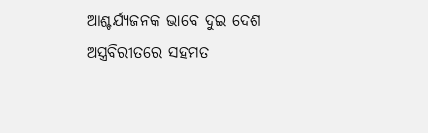ଆଶ୍ଚର୍ଯ୍ୟଜନକ ଭାବେ ଦୁଇ ଦେଶ ଅସ୍ତ୍ରବିରୀତରେ ସହମତ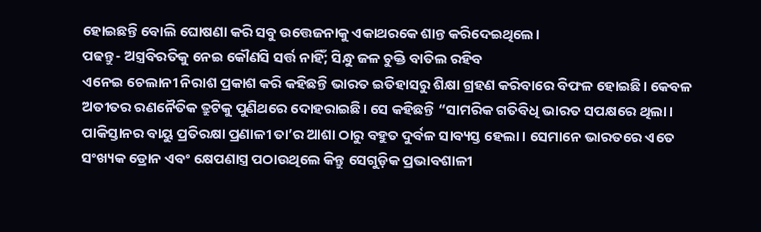ହୋଇଛନ୍ତି ବୋଲି ଘୋଷଣା କରି ସବୁ ଉତ୍ତେଜନାକୁ ଏକାଥରକେ ଶାନ୍ତ କରିଦେଇଥିଲେ।
ପଢନ୍ତୁ- ଅସ୍ତ୍ରବିରତିକୁ ନେଇ କୌଣସି ସର୍ତ୍ତ ନାହିଁ; ସିନ୍ଧୁ ଜଳ ଚୁକ୍ତି ବାତିଲ ରହିବ
ଏନେଇ ଚେଲାନୀ ନିରାଶ ପ୍ରକାଶ କରି କହିଛନ୍ତି ଭାରତ ଇତିହାସରୁ ଶିକ୍ଷା ଗ୍ରହଣ କରିବାରେ ବିଫଳ ହୋଇଛି। କେବଳ ଅତୀତର ରଣନୈତିକ ତ୍ରୁଟିକୁ ପୁଣିଥରେ ଦୋହରାଇଛି। ସେ କହିଛନ୍ତି “ସାମରିକ ଗତିବିଧି ଭାରତ ସପକ୍ଷରେ ଥିଲା। ପାକିସ୍ତାନର ବାୟୁ ପ୍ରତିରକ୍ଷା ପ୍ରଣାଳୀ ତା’ର ଆଶା ଠାରୁ ବହୁତ ଦୁର୍ବଳ ସାବ୍ୟସ୍ତ ହେଲା। ସେମାନେ ଭାରତରେ ଏତେ ସଂଖ୍ୟକ ଡ୍ରୋନ ଏବଂ କ୍ଷେପଣାସ୍ତ୍ର ପଠାଉଥିଲେ କିନ୍ତୁ ସେଗୁଡ଼ିକ ପ୍ରଭାବଶାଳୀ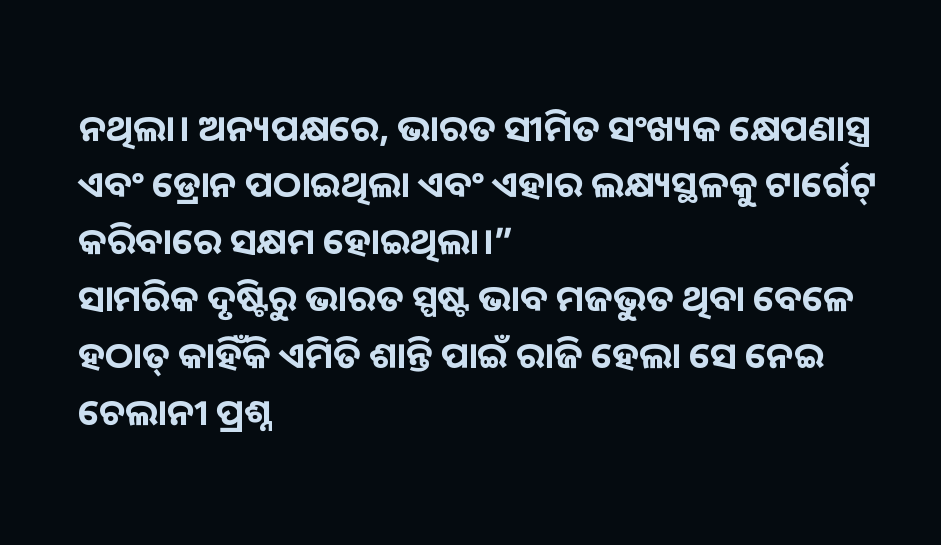ନଥିଲା। ଅନ୍ୟପକ୍ଷରେ, ଭାରତ ସୀମିତ ସଂଖ୍ୟକ କ୍ଷେପଣାସ୍ତ୍ର ଏବଂ ଡ୍ରୋନ ପଠାଇଥିଲା ଏବଂ ଏହାର ଲକ୍ଷ୍ୟସ୍ଥଳକୁ ଟାର୍ଗେଟ୍ କରିବାରେ ସକ୍ଷମ ହୋଇଥିଲା।”
ସାମରିକ ଦୃଷ୍ଟିରୁ ଭାରତ ସ୍ପଷ୍ଟ ଭାବ ମଜଭୁତ ଥିବା ବେଳେ ହଠାତ୍ କାହିଁକି ଏମିତି ଶାନ୍ତି ପାଇଁ ରାଜି ହେଲା ସେ ନେଇ ଚେଲାନୀ ପ୍ରଶ୍ନ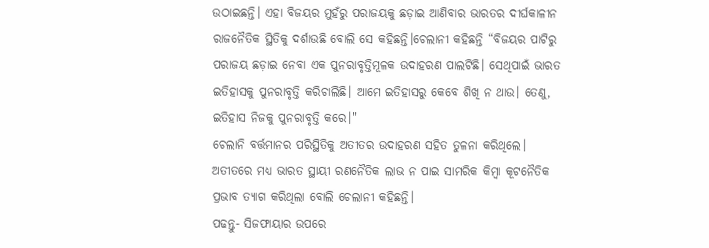ଉଠାଇଛନ୍ତି। ଏହା ବିଜୟର ମୁହଁରୁ ପରାଜୟକୁ ଛଡ଼ାଇ ଆଣିବାର ଭାରତର ଦୀର୍ଘକାଳୀନ ରାଜନୈତିକ ସ୍ଥିତିକୁ ଦର୍ଶାଉଛି ବୋଲି ସେ କହିଛନ୍ତି।ଚେଲାନୀ କହିଛନ୍ତି “ବିଜୟର ପାଟିରୁ ପରାଜୟ ଛଡ଼ାଇ ନେବା ଏକ ପୁନରାବୃତ୍ତିମୂଳକ ଉଦାହରଣ ପାଲଟିଛି। ସେଥିପାଇଁ ଭାରତ ଇତିହାସକୁ ପୁନରାବୃତ୍ତି କରିଚାଲିଛି। ଆମେ ଇତିହାସରୁ କେବେ ଶିଖି ନ ଥାଉ। ତେଣୁ, ଇତିହାସ ନିଜକୁ ପୁନରାବୃତ୍ତି କରେ।"
ଚେଲାନି ବର୍ତ୍ତମାନର ପରିସ୍ଥିତିକୁ ଅତୀତର ଉଦାହରଣ ସହିତ ତୁଳନା କରିଥିଲେ। ଅତୀତରେ ମଧ୍ୟ ଭାରତ ସ୍ଥାୟୀ ରଣନୈତିକ ଲାଭ ନ ପାଇ ସାମରିକ କିମ୍ବା କୂଟନୈତିକ ପ୍ରଭାବ ତ୍ୟାଗ କରିଥିଲା ବୋଲି ଚେଲାନୀ କହିଛନ୍ତି।
ପଢନ୍ତୁ- ସିଜଫାୟାର ଉପରେ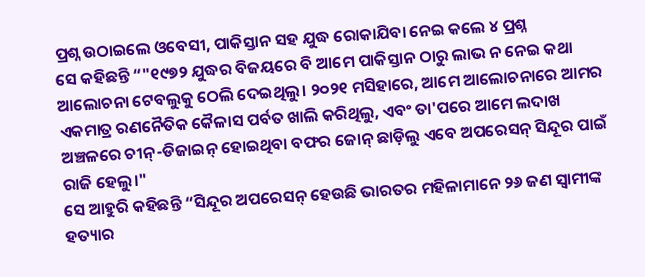ପ୍ରଶ୍ନ ଉଠାଇଲେ ଓବେସୀ, ପାକିସ୍ତାନ ସହ ଯୁଦ୍ଧ ରୋକାଯିବା ନେଇ କଲେ ୪ ପ୍ରଶ୍ନ
ସେ କହିଛନ୍ତି “"୧୯୭୨ ଯୁଦ୍ଧର ବିଜୟରେ ବି ଆମେ ପାକିସ୍ତାନ ଠାରୁ ଲାଭ ନ ନେଇ କଥା ଆଲୋଚନା ଟେବଲୁକୁ ଠେଲି ଦେଇଥିଲୁ। ୨୦୨୧ ମସିହାରେ, ଆମେ ଆଲୋଚନାରେ ଆମର ଏକମାତ୍ର ରଣନୈତିକ କୈଳାସ ପର୍ବତ ଖାଲି କରିଥିଲୁ, ଏବଂ ତା'ପରେ ଆମେ ଲଦାଖ ଅଞ୍ଚଳରେ ଚୀନ୍-ଡିଜାଇନ୍ ହୋଇଥିବା ବଫର ଜୋନ୍ ଛାଡ଼ିଲୁ ଏବେ ଅପରେସନ୍ ସିନ୍ଦୂର ପାଇଁ ରାଜି ହେଲୁ।"
ସେ ଆହୁରି କହିଛନ୍ତି “ସିନ୍ଦୂର ଅପରେସନ୍ ହେଉଛି ଭାରତର ମହିଳାମାନେ ୨୬ ଜଣ ସ୍ୱାମୀଙ୍କ ହତ୍ୟାର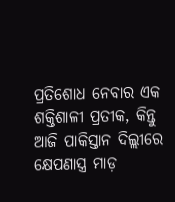ପ୍ରତିଶୋଧ ନେବାର ଏକ ଶକ୍ତିଶାଳୀ ପ୍ରତୀକ, କିନ୍ତୁ ଆଜି ପାକିସ୍ତାନ ଦିଲ୍ଲୀରେ କ୍ଷେପଣାସ୍ତ୍ର ମାଡ଼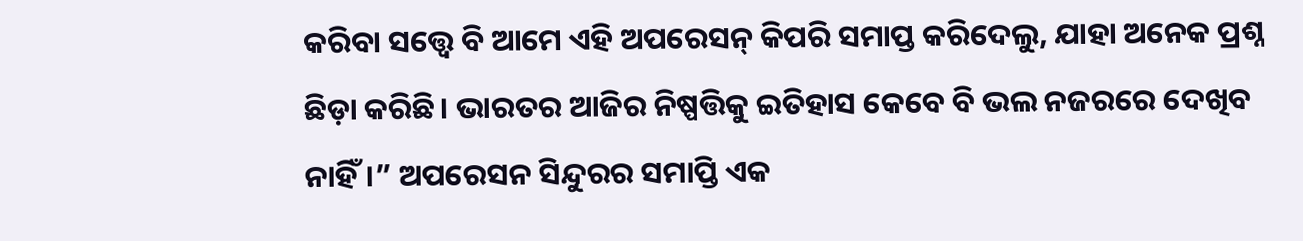କରିବା ସତ୍ତ୍ୱେ ବି ଆମେ ଏହି ଅପରେସନ୍ କିପରି ସମାପ୍ତ କରିଦେଲୁ, ଯାହା ଅନେକ ପ୍ରଶ୍ନ ଛିଡ଼ା କରିଛି। ଭାରତର ଆଜିର ନିଷ୍ପତ୍ତିକୁ ଇତିହାସ କେବେ ବି ଭଲ ନଜରରେ ଦେଖିବ ନାହିଁ।” ଅପରେସନ ସିନ୍ଦୁରର ସମାପ୍ତି ଏକ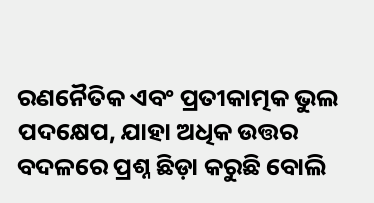ରଣନୈତିକ ଏବଂ ପ୍ରତୀକାତ୍ମକ ଭୁଲ ପଦକ୍ଷେପ, ଯାହା ଅଧିକ ଉତ୍ତର ବଦଳରେ ପ୍ରଶ୍ନ ଛିଡ଼ା କରୁଛି ବୋଲି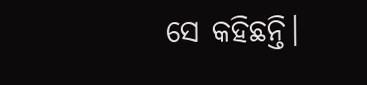ସେ କହିଛନ୍ତି।